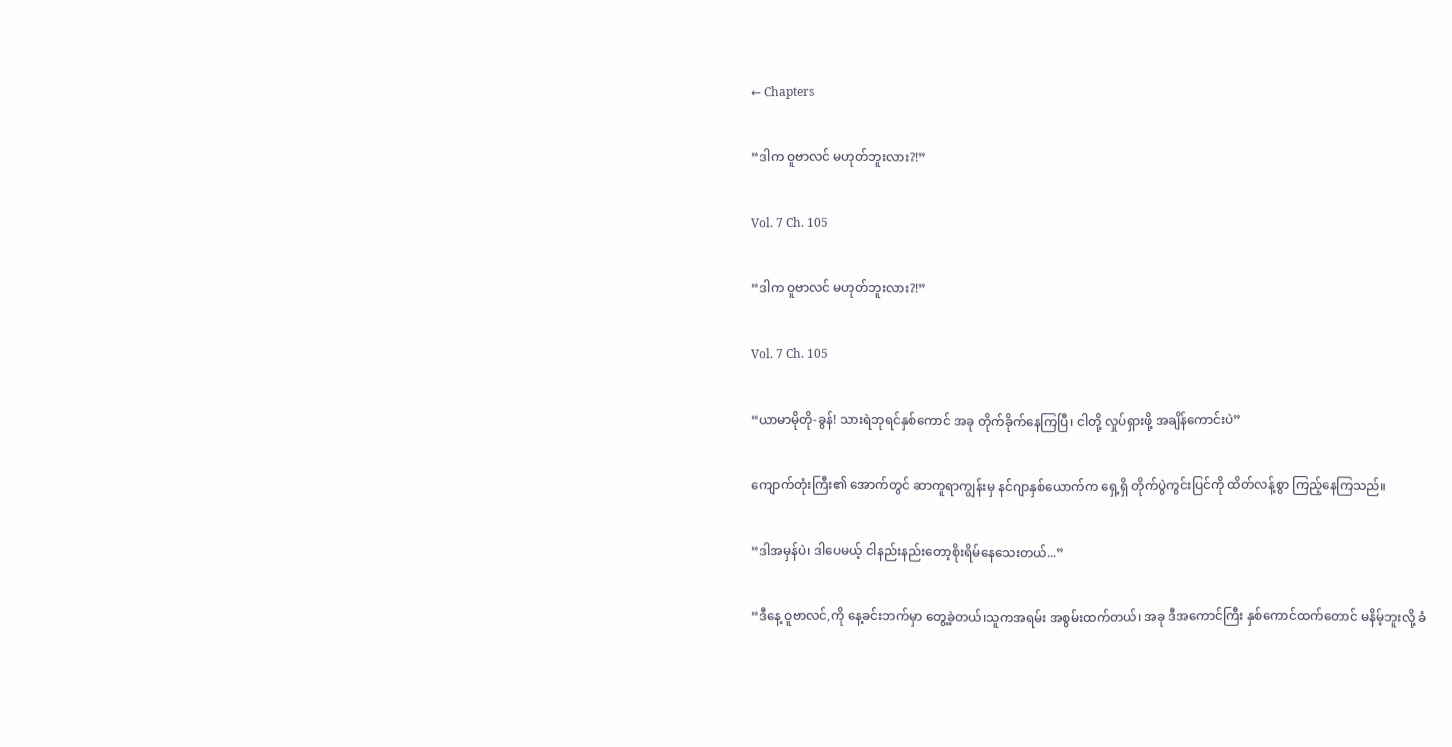← Chapters

“ဒါက ဝူဗာလင် မဟုတ်ဘူးလား?!”

Vol. 7 Ch. 105

“ဒါက ဝူဗာလင် မဟုတ်ဘူးလား?!”

Vol. 7 Ch. 105

“ယာမာမိုတို-ခွန်! သားရဲဘုရင်နှစ်ကောင် အခု တိုက်ခိုက်နေကြပြီ၊ ငါတို့ လှုပ်ရှားဖို့ အချိန်ကောင်းပဲ”

ကျောက်တုံးကြီး၏ အောက်တွင် ဆာကူရာကျွန်းမှ နင်ဂျာနှစ်ယောက်က ရှေ့ရှိ တိုက်ပွဲကွင်းပြင်ကို ထိတ်လန့်စွာ ကြည့်နေကြသည်။

“ဒါအမှန်ပဲ၊ ဒါပေမယ့် ငါနည်းနည်းတော့စိုးရိမ်နေသေးတယ်...”

“ဒီနေ့ ဝူဗာလင်,ကို နေ့ခင်းဘက်မှာ တွေ့ခဲ့တယ်၊သူကအရမ်း အစွမ်းထက်တယ်၊ အခု ဒီအကောင်ကြီး နှစ်ကောင်ထက်တောင် မနိမ့်ဘူးလို့ ခံ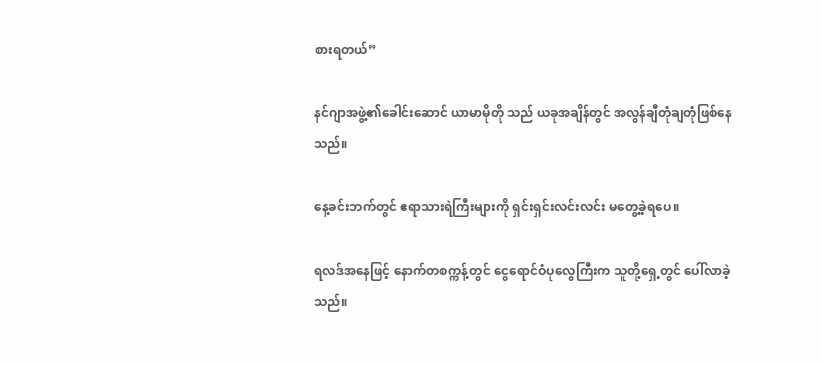စားရတယ်”

နင်ဂျာအဖွဲ့၏ခေါင်းဆောင် ယာမာမိုတို သည် ယခုအချိန်တွင် အလွန်ချီတုံချတုံဖြစ်နေသည်။

နေ့ခင်းဘက်တွင် ဧရာသားရဲကြီးများကို ရှင်းရှင်းလင်းလင်း မတွေ့ခဲ့ရပေ။

ရလဒ်အနေဖြင့် နောက်တစက္ကန့်တွင် ငွေရောင်ဝံပုလွေကြီးက သူတို့ရှေ့တွင် ပေါ်လာခဲ့သည်။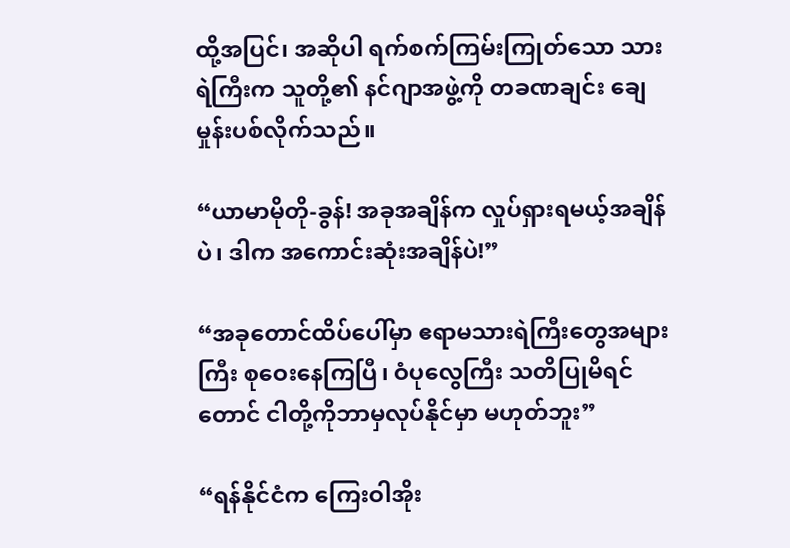ထို့အပြင်၊ အဆိုပါ ရက်စက်ကြမ်းကြုတ်သော သားရဲကြီးက သူတို့၏ နင်ဂျာအဖွဲ့ကို တခဏချင်း ချေမှုန်းပစ်လိုက်သည်။

“ယာမာမိုတို-ခွန်! အခုအချိန်က လှုပ်ရှားရမယ့်အချိန်ပဲ၊ ဒါက အကောင်းဆုံးအချိန်ပဲ!”

“အခုတောင်ထိပ်ပေါ်မှာ ဧရာမသားရဲကြီးတွေအများကြီး စုဝေးနေကြပြီ၊ ဝံပုလွေကြီး သတိပြုမိရင်တောင် ငါတို့ကိုဘာမှလုပ်နိုင်မှာ မဟုတ်ဘူး”

“ရန်နိုင်ငံက ကြေးဝါအိုး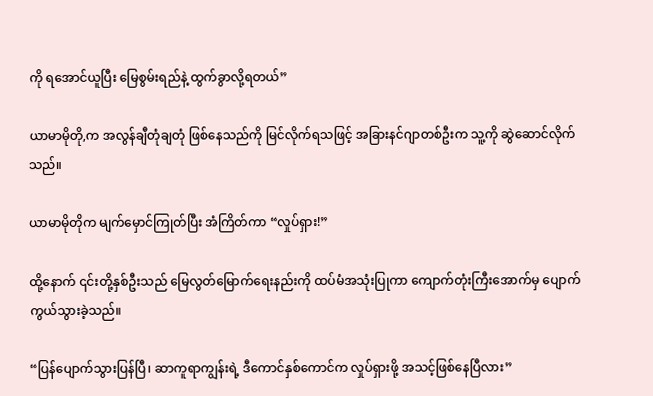ကို ရအောင်ယူပြီး မြေစွမ်းရည်နဲ့ ထွက်ခွာလို့ရတယ်”

ယာမာမိုတို,က အလွန်ချီတုံချတုံ ဖြစ်နေသည်ကို မြင်လိုက်ရသဖြင့် အခြားနင်ဂျာတစ်ဦးက သူ့ကို ဆွဲဆောင်လိုက်သည်။

ယာမာမိုတိုက မျက်မှောင်ကြုတ်ပြီး အံကြိတ်ကာ “လှုပ်ရှား!”

ထို့နောက် ၎င်းတို့နှစ်ဦးသည် မြေလွတ်မြောက်ရေးနည်းကို ထပ်မံအသုံးပြုကာ ကျောက်တုံးကြီးအောက်မှ ပျောက်ကွယ်သွားခဲ့သည်။

“ပြန်ပျောက်သွားပြန်ပြီ၊ ဆာကူရာကျွန်းရဲ့ ဒီကောင်နှစ်ကောင်က လှုပ်ရှားဖို့ အသင့်ဖြစ်နေပြီလား”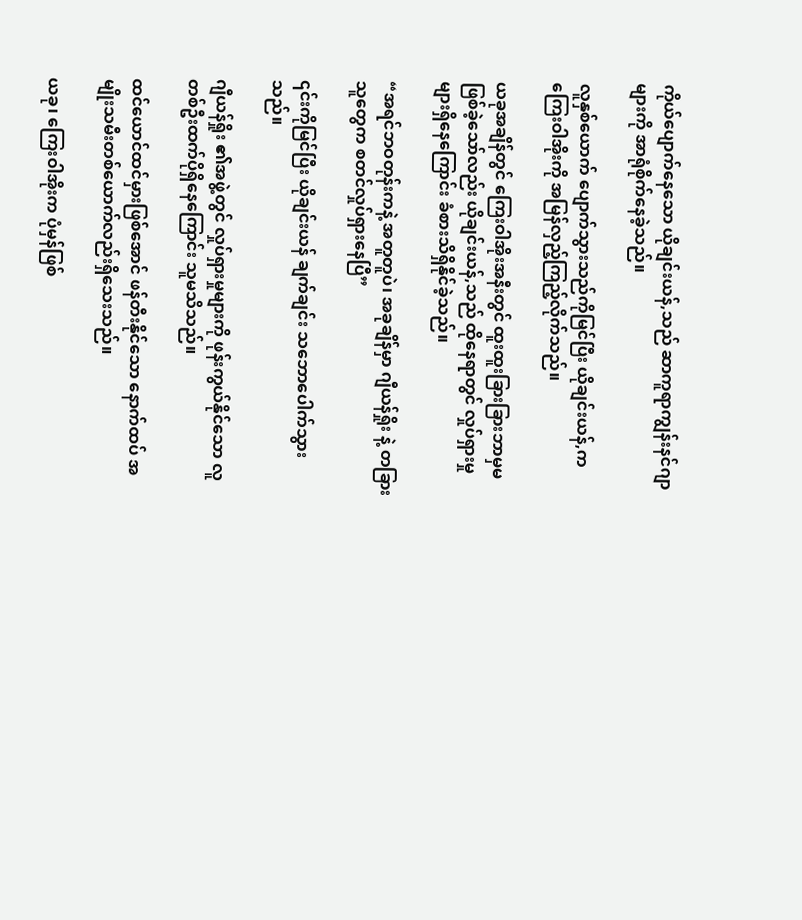ကိုယ်ပျောက်နေသော ယိုချင်းယန်,သည် ဆာကူရာကျွန်းနင်ဂျာများကို အာရုံစိုက်နေခဲ့သည်။

လူနှစ်ယောက် ပျောက်သွားသည်ကိုမြင်ပြီး ယိုချင်းယန်,က ကြေးဝါအိုးကို အမြန်လှည့်ကြည့်လိုက်သည်။

ယခုအချိန်တွင် ကြေးဝါအိုးအနီးတွင် ထူးထူးခြားခြားဘာမှမဖြစ်ခဲ့သော်လည်း ယိုချင်းယန်,သည် ထိုနေရာတွင် လှုပ်ရှားမှုများရှိနေကြောင်း ခံစားသိရှိနိုင်ခဲ့သည်။

“အရင်ဘဝတုန်းကနဲ့ အတူတူပဲ၊ အခုချိန်မှာ ဂျီယန်ရှိုး နဲ့ တခြားသူတွေက စတင်လှုပ်ရှားနေပြီ”

၎င်းကိုမြင်ပြီး ယိုချင်းယန် ချက်ချင်း သဘောပေါက်သွားသည်။

ဂျီယန်ရှိုး ၏အဖွဲ့တွင် လှုပ်ရှားမှုများကို ဖုန်းကွယ်နိုင်သော လူတစ်ဦးထက်ပိုရှိနေကြောင်း သူမသိသည်။

ထင်ယောင်ထင်မှားဖြစ်အောင် ဖန်တီးနိုင်သော နောက်ထပ် အမျိုးသမီးတစ်ယောက်လည်းရှိသေးသည်။

ယခု၊ ကြေးဝါအိုးက ပုံမှန်ဖြစ်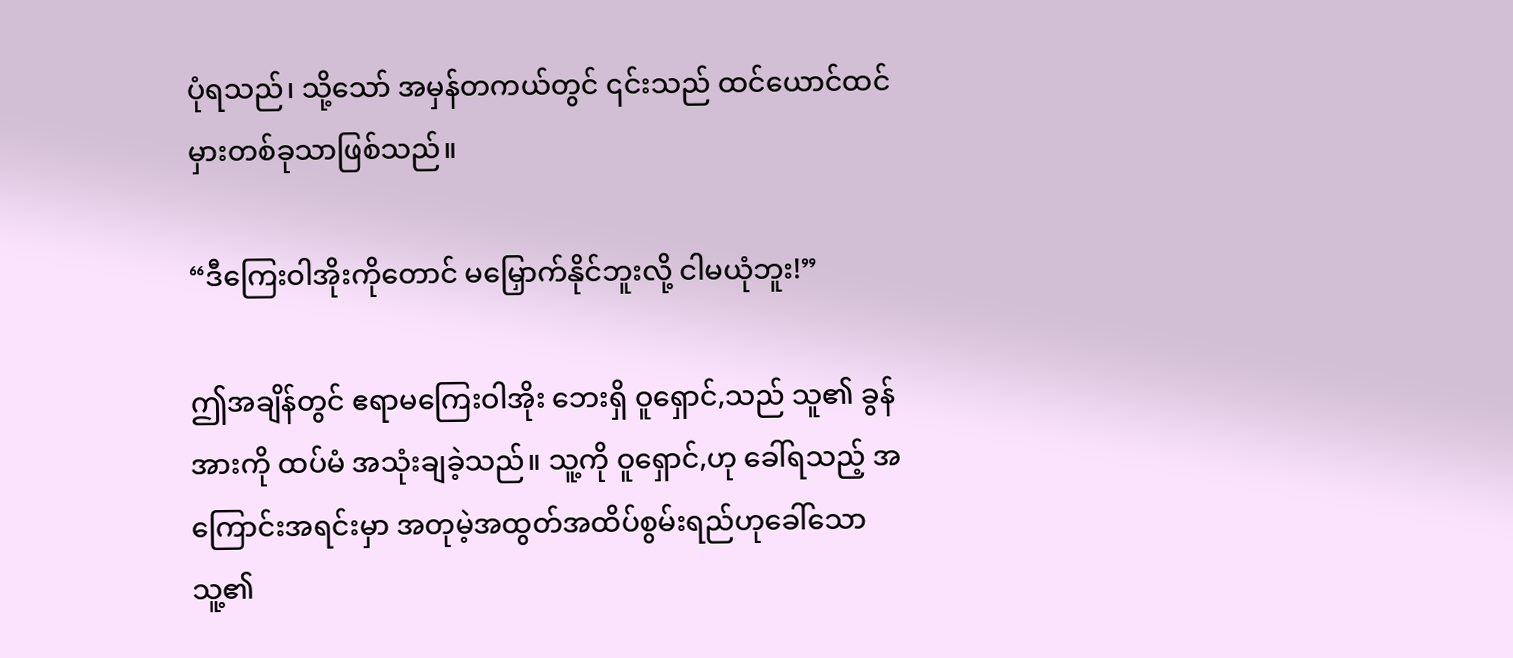ပုံရသည်၊ သို့သော် အမှန်တကယ်တွင် ၎င်းသည် ထင်ယောင်ထင်မှားတစ်ခုသာဖြစ်သည်။

“ဒီကြေးဝါအိုးကိုတောင် မမြှောက်နိုင်ဘူးလို့ ငါမယုံဘူး!”

ဤအချိန်တွင် ဧရာမကြေးဝါအိုး ဘေးရှိ ဝူရှောင်,သည် သူ၏ ခွန်အားကို ထပ်မံ အသုံးချခဲ့သည်။ သူ့ကို ဝူရှောင်,ဟု ခေါ်ရသည့် အကြောင်းအရင်းမှာ အတုမဲ့အထွတ်အထိပ်စွမ်းရည်ဟုခေါ်သော သူ့၏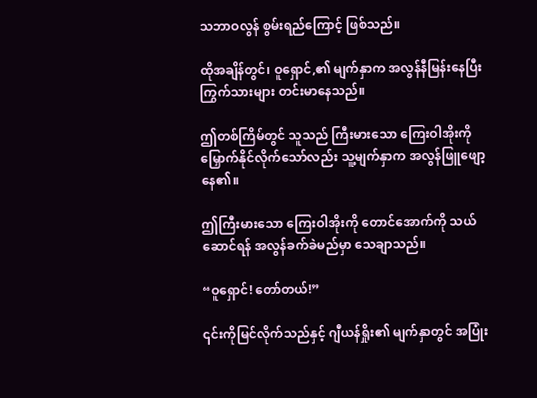သဘာဝလွန် စွမ်းရည်ကြောင့် ဖြစ်သည်။

ထိုအချိန်တွင်၊ ဝူရှောင်,၏ မျက်နှာက အလွန်နီမြန်းနေပြီး ကြွက်သားများ တင်းမာနေသည်။

ဤတစ်ကြိမ်တွင် သူသည် ကြီးမားသော ကြေးဝါအိုးကို မြှောက်နိုင်လိုက်သော်လည်း သူ့မျက်နှာက အလွန်ဖြူဖျော့နေ၏။

ဤကြီးမားသော ကြေးဝါအိုးကို တောင်အောက်ကို သယ်ဆောင်ရန် အလွန်ခက်ခဲမည်မှာ သေချာသည်။

“ဝူရှောင်! တော်တယ်!”

၎င်းကိုမြင်လိုက်သည်နှင့် ဂျီယန်ရှိုး၏ မျက်နှာတွင် အပြုံး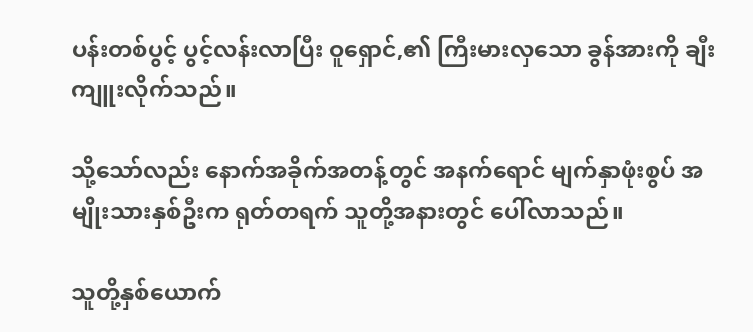ပန်းတစ်ပွင့် ပွင့်လန်းလာပြီး ဝူရှောင်,၏ ကြီးမားလှသော ခွန်အားကို ချီးကျူးလိုက်သည်။

သို့သော်လည်း နောက်အခိုက်အတန့်တွင် အနက်ရောင် မျက်နှာဖုံးစွပ် အမျိုးသားနှစ်ဦးက ရုတ်တရက် သူတို့အနားတွင် ပေါ်လာသည်။

သူတို့နှစ်ယောက်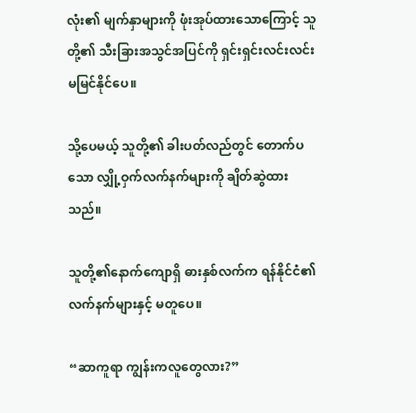လုံး၏ မျက်နှာများကို ဖုံးအုပ်ထားသောကြောင့် သူတို့၏ သီးခြားအသွင်အပြင်ကို ရှင်းရှင်းလင်းလင်း မမြင်နိုင်ပေ။

သို့ပေမယ့် သူတို့၏ ခါးပတ်လည်တွင် တောက်ပသော လျှို့ဝှက်လက်နက်များကို ချိတ်ဆွဲထားသည်။

သူတို့၏နောက်ကျောရှိ ဓားနှစ်လက်က ရန်နိုင်ငံ၏လက်နက်များနှင့် မတူပေ။

“ဆာကူရာ ကျွန်းကလူတွေလား?”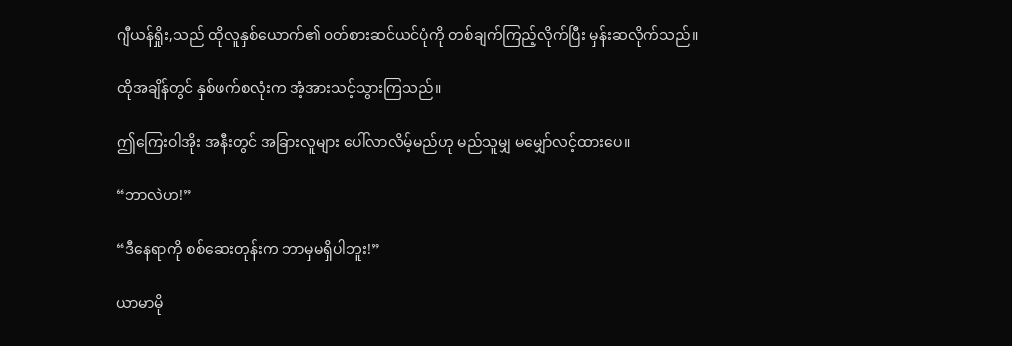ဂျီယန်ရှိုး,သည် ထိုလူနှစ်ယောက်၏ ၀တ်စားဆင်ယင်ပုံကို တစ်ချက်ကြည့်လိုက်ပြီး မှန်းဆလိုက်သည်။

ထိုအချိန်တွင် နှစ်ဖက်စလုံးက အံ့အားသင့်သွားကြသည်။

ဤကြေးဝါအိုး အနီးတွင် အခြားလူများ ပေါ်လာလိမ့်မည်ဟု မည်သူမျှ မမျှော်လင့်ထားပေ။

“ဘာလဲဟ!”

“ဒီနေရာကို စစ်ဆေးတုန်းက ဘာမှမရှိပါဘူး!”

ယာမာမို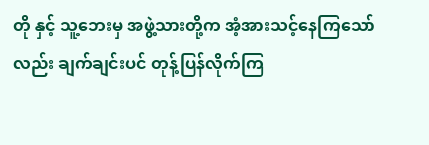တို နှင့် သူ့ဘေးမှ အဖွဲ့သားတို့က အံ့အားသင့်နေကြသော်လည်း ချက်ချင်းပင် တုန့်ပြန်လိုက်ကြ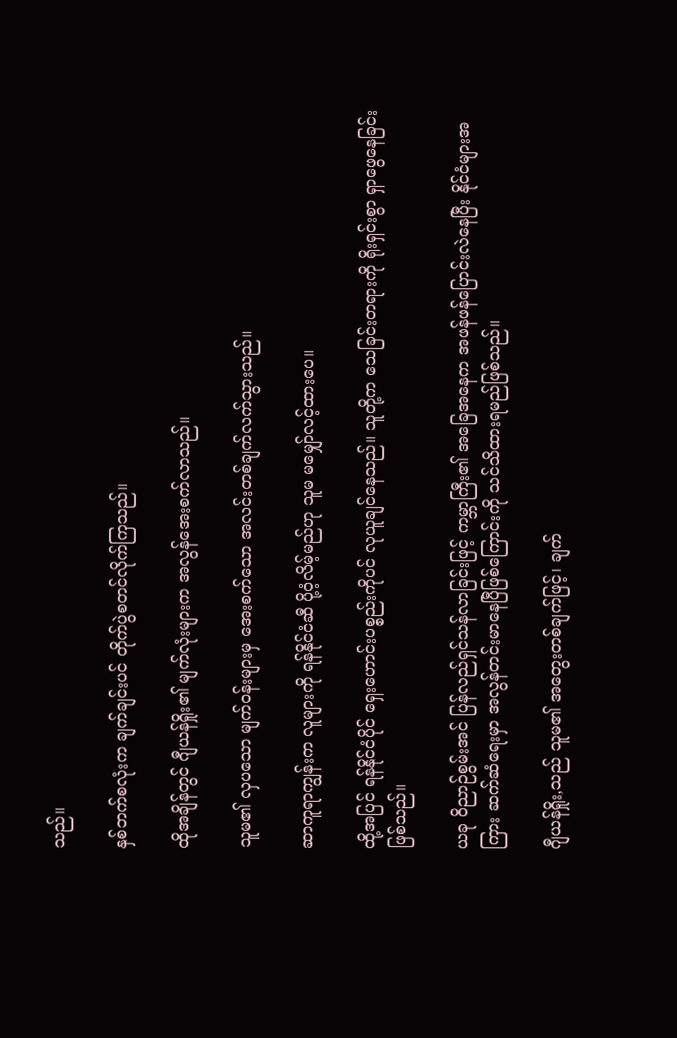သည်။

နှစ်ဘက်စလုံးက ချက်ချင်းပင် တိုက်ပွဲစတင်လိုက်ကြသည်။

ထိုအချိန်တွင် ဂျီယန်ရှိုး၏ မျက်လုံးများက အလွန်အေးစက်လာသည်။

သူမ၏ လှပသော မျက်ဝန်းများမှ အေးစက်သော အလင်းတစ်ချက်လက်သွားသည်။

ဆာကူရာကျွန်းက လူများကို ရန်နိုင်ငံဆီ ပို့ဝံ့လိမ့်မည်ဟု သူမ မမျှော်လင့်ထားပေ။

ထို့အပြင် ရန်နိုင်ငံပိုင် ရှေးဟောင်းပစ္စည်းကိုပင် လုယူချင်နေသည်။ သူတို့က သေခြင်းတရားကို ရိုးရှင်းစွာ ရှာဖွေနေခြင်းဖြစ်သည်။

ယခု ဝိညာဉ်စွမ်းအင် ပြန်လည်ရှင်သန်လာခြင်းဖြင့် ကမ္ဘာကြီး၏ အခြေအနေက အဖန်ဖန်ပြောင်းလဲနေပြီး နိုင်ငံများအကြား ဆက်ဆံရေးမှာ အလွန်တင်းမာနေပြီဖြစ်ကြောင်းကို သင်သိထားရမည်ဖြစ်သည်။

ဂျီယန်ရှိုး,သည် သူမ၏ အတွေးတစ်ချက်ဖြင့်၊ ချက်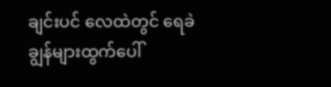ချင်းပင် လေထဲတွင် ရေခဲချွန်များထွက်ပေါ်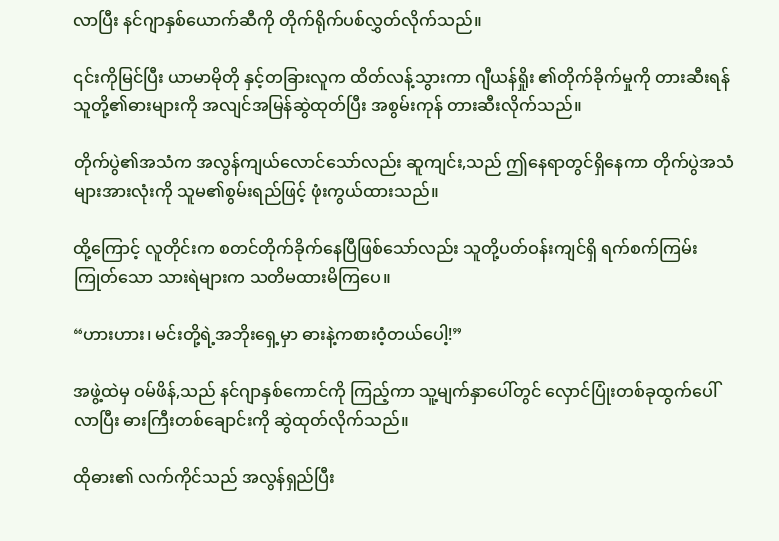လာပြီး နင်ဂျာနှစ်ယောက်ဆီကို တိုက်ရိုက်ပစ်လွှတ်လိုက်သည်။

၎င်းကိုမြင်ပြီး ယာမာမိုတို နှင့်တခြားလူက ထိတ်လန့်သွားကာ ဂျီယန်ရှိုး ၏တိုက်ခိုက်မှုကို တားဆီးရန် သူတို့၏ဓားများကို အလျင်အမြန်ဆွဲထုတ်ပြီး အစွမ်းကုန် တားဆီးလိုက်သည်။

တိုက်ပွဲ၏အသံက အလွန်ကျယ်လောင်သော်လည်း ဆူကျင်း,သည် ဤနေရာတွင်ရှိနေကာ တိုက်ပွဲအသံများအားလုံးကို သူမ၏စွမ်းရည်ဖြင့် ဖုံးကွယ်ထားသည်။

ထို့ကြောင့် လူတိုင်းက စတင်တိုက်ခိုက်နေပြီဖြစ်သော်လည်း သူတို့ပတ်ဝန်းကျင်ရှိ ရက်စက်ကြမ်းကြုတ်သော သားရဲများက သတိမထားမိကြပေ။

“ဟားဟား၊ မင်းတို့ရဲ့အဘိုးရှေ့မှာ ဓားနဲ့ကစားဝံ့တယ်ပေါ့!”

အဖွဲ့ထဲမှ ဝမ်ဖိန်,သည် နင်ဂျာနှစ်ကောင်ကို ကြည့်ကာ သူ့မျက်နှာပေါ်တွင် လှောင်ပြုံးတစ်ခုထွက်ပေါ်လာပြီး ဓားကြီးတစ်ချောင်းကို ဆွဲထုတ်လိုက်သည်။

ထိုဓား၏ လက်ကိုင်သည် အလွန်ရှည်ပြီး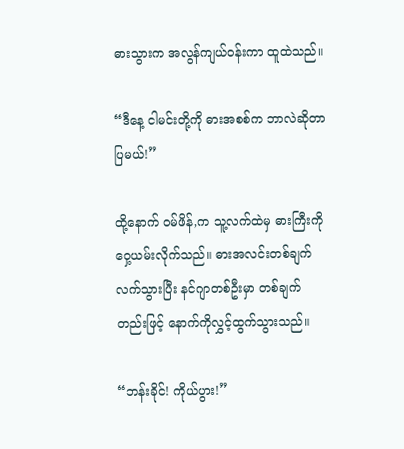ဓားသွားက အလွန်ကျယ်ဝန်းကာ ထူထဲသည်။

“ဒီနေ့ ငါမင်းတို့ကို ဓားအစစ်က ဘာလဲဆိုတာ ပြမယ်!”

ထို့နောက် ဝမ်ဖိန်,က သူ့လက်ထဲမှ ဓားကြီးကို ဝှေ့ယမ်းလိုက်သည်။ ဓားအလင်းတစ်ချက်လက်သွားပြီး နင်ဂျာတစ်ဦးမှာ တစ်ချက်တည်းဖြင့် နောက်ကိုလွှင့်ထွက်သွားသည်။

“ဘန်းခိုင်! ကိုယ်ပွား!”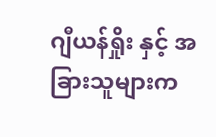ဂျီယန်ရှိုး နှင့် အခြားသူများက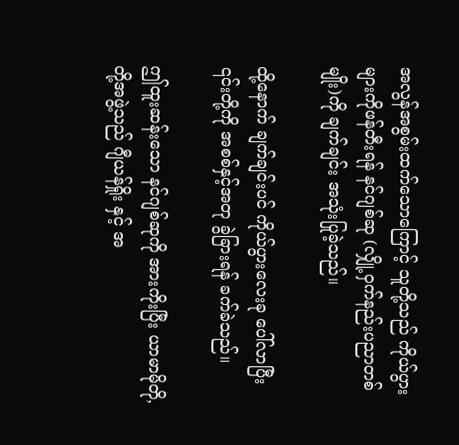အလွန်အစွမ်းထက်သောကြောင့် သူတို့သည် ကိုယ်ပွားများကိုဖန်တီးရန် နင်ဂျစ်ဆု (လျှို့ဝှက်နည်းပညာတစ်မျိုး)ကို ချက်ချင်း အသုံးပြုခဲ့သည်။

ထို့နောက် ချက်ချင်းပင် ကိုယ်ပွားလေးခု ပေါ်လာပြီး ၎င်းတို့ကို အစစ်နှင့်အတု ခွဲခြားရန် ခက်ခဲသည်။

ဤထူးဆန်းသော နင်ဂျစ်ဆုကို အားကိုးပြီး ယာမာမိုတို,တို့အဖွဲ့သည် ဂျီယန်ရှိုး နှင့် အ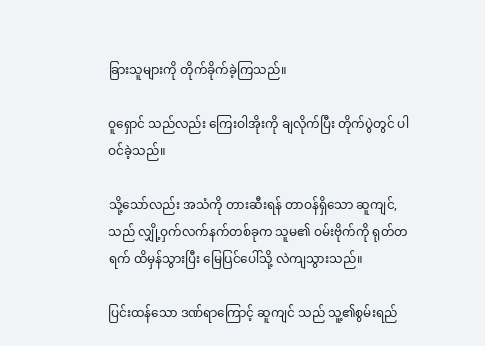ခြားသူများကို တိုက်ခိုက်ခဲ့ကြသည်။

ဝူရှောင် သည်လည်း ကြေးဝါအိုးကို ချလိုက်ပြီး တိုက်ပွဲတွင် ပါဝင်ခဲ့သည်။

သို့သော်လည်း အသံကို တားဆီးရန် တာဝန်ရှိသော ဆူကျင်,သည် လျှို့ဝှက်လက်နက်တစ်ခုက သူမ၏ ဝမ်းဗိုက်ကို ရုတ်တရက် ထိမှန်သွားပြီး မြေပြင်ပေါ်သို့ လဲကျသွားသည်။

ပြင်းထန်သော ဒဏ်ရာကြောင့် ဆူကျင် သည် သူ့၏စွမ်းရည်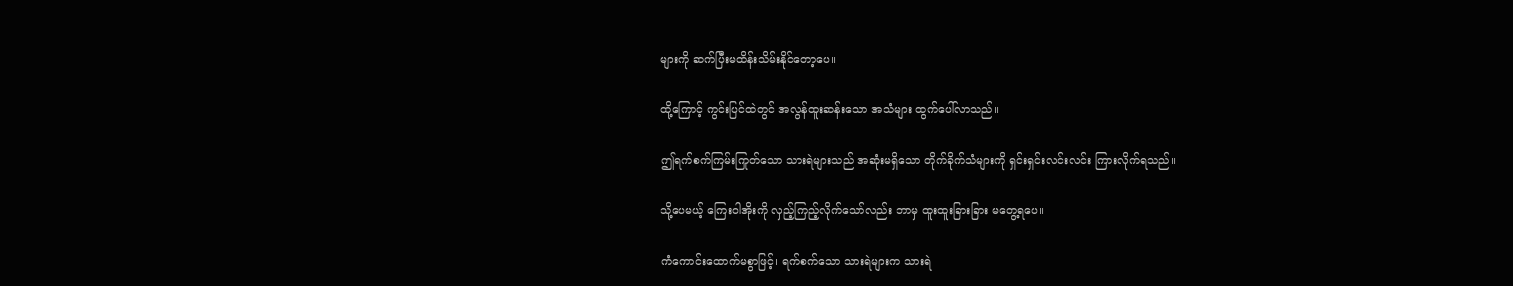များကို ဆက်ပြီးမထိန်းသိမ်းနိုင်တော့ပေ။

ထို့ကြောင့် ကွင်းပြင်ထဲတွင် အလွန်ထူးဆန်းသော အသံများ ထွက်ပေါ်လာသည်။

ဤရက်စက်ကြမ်းကြုတ်သော သားရဲများသည် အဆုံးမရှိသော တိုက်ခိုက်သံများကို ရှင်းရှင်းလင်းလင်း ကြားလိုက်ရသည်။

သို့ပေမယ့် ကြေးဝါအိုးကို လှည့်ကြည့်လိုက်သော်လည်း ဘာမှ ထူးထူးခြားခြား မတွေ့ရပေ။

ကံကောင်းထောက်မစွာဖြင့်၊ ရက်စက်သော သားရဲများက သားရဲ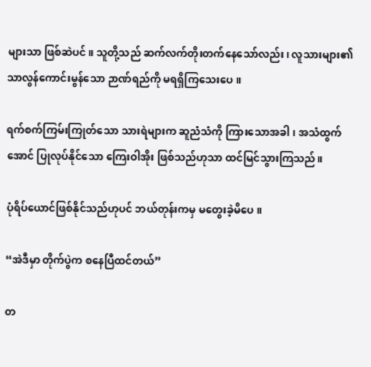များသာ ဖြစ်ဆဲပင်။ သူတို့သည် ဆက်လက်တိုးတက်နေသော်လည်း၊ လူသားများ၏ သာလွန်ကောင်းမွန်သော ဉာဏ်ရည်ကို မရရှိကြသေးပေ။

ရက်စက်ကြမ်းကြုတ်သော သားရဲများက ဆူညံသံကို ကြားသောအခါ၊ အသံထွက်အောင် ပြုလုပ်နိုင်သော ကြေးဝါအိုး ဖြစ်သည်ဟုသာ ထင်မြင်သွားကြသည်။

ပုံရိပ်ယောင်ဖြစ်နိုင်သည်ဟုပင် ဘယ်တုန်းကမှ မတွေးခဲ့မိပေ။

“အဲဒီမှာ တိုက်ပွဲက စနေပြီထင်တယ်”

တ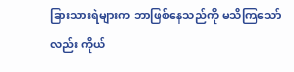ခြားသားရဲများက ဘာဖြစ်နေသည်ကို မသိကြသော်လည်း ကိုယ်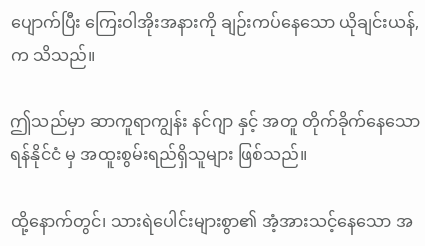ပျောက်ပြီး ကြေးဝါအိုးအနားကို ချဉ်းကပ်နေသော ယိုချင်းယန်,က သိသည်။

ဤသည်မှာ ဆာကူရာကျွန်း နင်ဂျာ နှင့် အတူ တိုက်ခိုက်နေသော ရန်နိုင်ငံ မှ အထူးစွမ်းရည်ရှိသူများ ဖြစ်သည်။

ထို့နောက်တွင်၊ သားရဲပေါင်းများစွာ၏ အံ့အားသင့်နေသော အ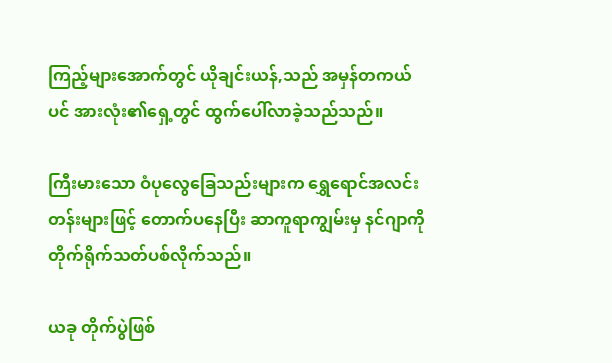ကြည့်များအောက်တွင် ယိုချင်းယန်,သည် အမှန်တကယ်ပင် အားလုံး၏ရှေ့တွင် ထွက်ပေါ်လာခဲ့သည်သည်။

ကြီးမားသော ဝံပုလွေခြေသည်းများက ရွှေရောင်အလင်းတန်းများဖြင့် တောက်ပနေပြီး ဆာကူရာကျွမ်းမှ နင်ဂျာကို တိုက်ရိုက်သတ်ပစ်လိုက်သည်။

ယခု တိုက်ပွဲဖြစ်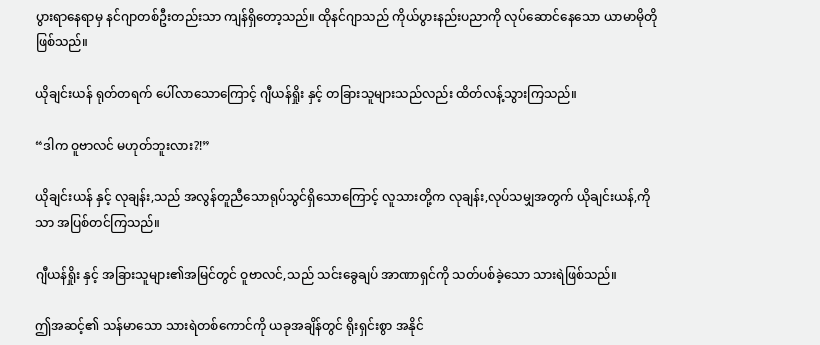ပွားရာနေရာမှ နင်ဂျာတစ်ဦးတည်းသာ ကျန်ရှိတော့သည်။ ထိုနင်ဂျာသည် ကိုယ်ပွားနည်းပညာကို လုပ်ဆောင်နေသော ယာမာမိုတို ဖြစ်သည်။

ယိုချင်းယန် ရုတ်တရက် ပေါ်လာသောကြောင့် ဂျီယန်ရှိုး နှင့် တခြားသူများသည်လည်း ထိတ်လန့်သွားကြသည်။

“ဒါက ဝူဗာလင် မဟုတ်ဘူးလား?!”

ယိုချင်းယန် နှင့် လုချန်း,သည် အလွန်တူညီသောရုပ်သွင်ရှိသောကြောင့် လူသားတို့က လုချန်း,လုပ်သမျှအတွက် ယိုချင်းယန်,ကိုသာ အပြစ်တင်ကြသည်။

ဂျီယန်ရှိုး နှင့် အခြားသူများ၏အမြင်တွင် ဝူဗာလင်,သည် သင်းခွေချပ် အာဏာရှင်ကို သတ်ပစ်ခဲ့သော သားရဲဖြစ်သည်။

ဤအဆင့်၏ သန်မာသော သားရဲတစ်ကောင်ကို ယခုအချိန်တွင် ရိုးရှင်းစွာ အနိုင်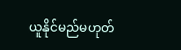ယူနိုင်မည်မဟုတ်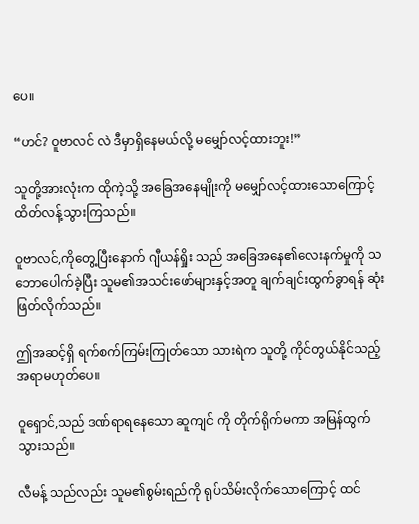ပေ။

“ဟင်? ဝူဗာလင် လဲ ဒီမှာရှိနေမယ်လို့ မမျှော်လင့်ထားဘူး!”

သူတို့အားလုံးက ထိုကဲ့သို့ အခြေအနေမျိုးကို မမျှော်လင့်ထားသောကြောင့် ထိတ်လန့်သွားကြသည်။

ဝူဗာလင်,ကိုတွေ့ပြီးနောက် ဂျီယန်ရှိုး သည် အခြေအနေ၏လေးနက်မှုကို သဘောပေါက်ခဲ့ပြီး သူမ၏အသင်းဖော်များနှင့်အတူ ချက်ချင်းထွက်ခွာရန် ဆုံးဖြတ်လိုက်သည်။

ဤအဆင့်ရှိ ရက်စက်ကြမ်းကြုတ်သော သားရဲက သူတို့ ကိုင်တွယ်နိုင်သည့် အရာမဟုတ်ပေ။

ဝူရှောင်,သည် ဒဏ်ရာရနေသော ဆူကျင် ကို တိုက်ရိုက်မကာ အမြန်ထွက်သွားသည်။

လီမန့် သည်လည်း သူမ၏စွမ်းရည်ကို ရုပ်သိမ်းလိုက်သောကြောင့် ထင်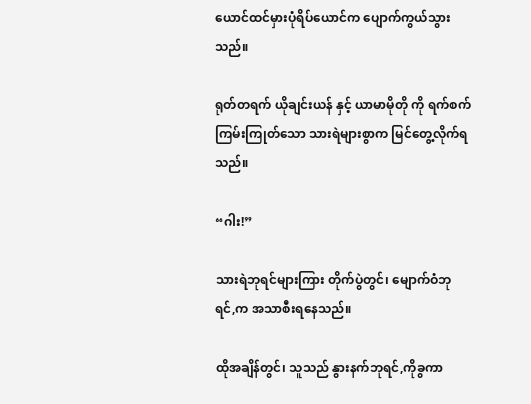ယောင်ထင်မှားပုံရိပ်ယောင်က ပျောက်ကွယ်သွားသည်။

ရုတ်တရက် ယိုချင်းယန် နှင့် ယာမာမိုတို ကို ရက်စက်ကြမ်းကြုတ်သော သားရဲများစွာက မြင်တွေ့လိုက်ရသည်။

“ဂါး!”

သားရဲဘုရင်များကြား တိုက်ပွဲတွင်၊ မျောက်ဝံဘုရင်,က အသာစီးရနေသည်။

ထိုအချိန်တွင်၊ သူသည် နွားနက်ဘုရင်,ကိုခွကာ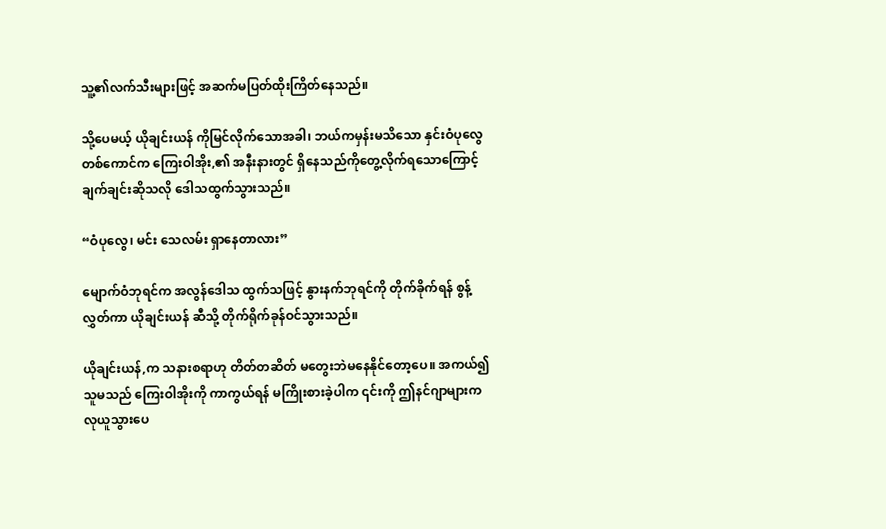သူ့၏လက်သီးများဖြင့် အဆက်မပြတ်ထိုးကြိတ်နေသည်။

သို့ပေမယ့် ယိုချင်းယန် ကိုမြင်လိုက်သောအခါ၊ ဘယ်ကမှန်းမသိသော နှင်းဝံပုလွေတစ်ကောင်က ကြေးဝါအိုး,၏ အနီးနားတွင် ရှိနေသည်ကိုတွေ့လိုက်ရသောကြောင့် ချက်ချင်းဆိုသလို ဒေါသထွက်သွားသည်။

“ဝံပုလွေ၊ မင်း သေလမ်း ရှာနေတာလား”

မျောက်ဝံဘုရင်က အလွန်ဒေါသ ထွက်သဖြင့် နွားနက်ဘုရင်ကို တိုက်ခိုက်ရန် စွန့်လွှတ်ကာ ယိုချင်းယန် ဆီသို့ တိုက်ရိုက်ခုန်ဝင်သွားသည်။

ယိုချင်းယန်,က သနားစရာဟု တိတ်တဆိတ် မတွေးဘဲမနေနိုင်တော့ပေ။ အကယ်၍ သူမသည် ကြေးဝါအိုးကို ကာကွယ်ရန် မကြိုးစားခဲ့ပါက ၎င်းကို ဤနင်ဂျာများက လုယူသွားပေ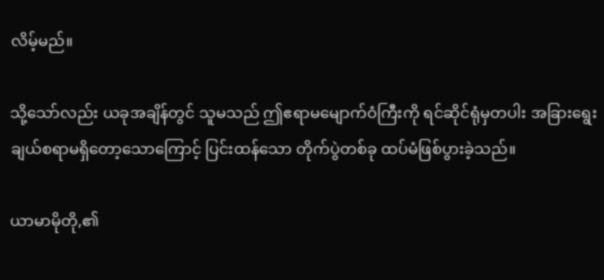လိမ့်မည်။

သို့သော်လည်း ယခုအချိန်တွင် သူမသည် ဤဧရာမမျောက်ဝံကြီးကို ရင်ဆိုင်ရုံမှတပါး အခြားရွေးချယ်စရာမရှိတော့သောကြောင့် ပြင်းထန်သော တိုက်ပွဲတစ်ခု ထပ်မံဖြစ်ပွားခဲ့သည်။

ယာမာမိုတို,၏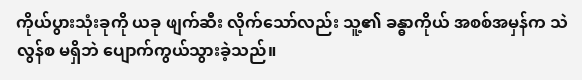ကိုယ်ပွားသုံးခုကို ယခု ဖျက်ဆီး လိုက်သော်လည်း သူ့၏ ခန္ဓာကိုယ် အစစ်အမှန်က သဲလွန်စ မရှိဘဲ ပျောက်ကွယ်သွားခဲ့သည်။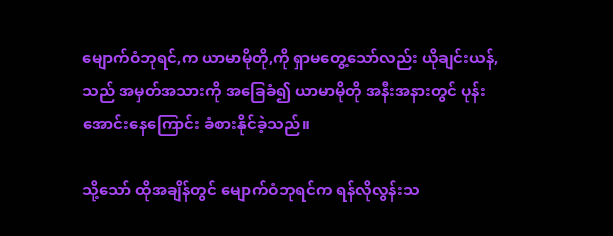မျောက်ဝံဘုရင်,က ယာမာမိုတို,ကို ရှာမတွေ့သော်လည်း ယိုချင်းယန်,သည် အမှတ်အသားကို အခြေခံ၍ ယာမာမိုတို အနီးအနားတွင် ပုန်းအောင်းနေကြောင်း ခံစားနိုင်ခဲ့သည်။

သို့သော် ထိုအချိန်တွင် မျောက်ဝံဘုရင်က ရန်လိုလွန်းသ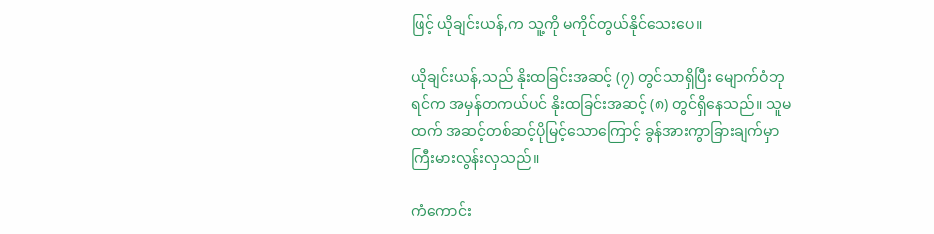ဖြင့် ယိုချင်းယန်,က သူ့ကို မကိုင်တွယ်နိုင်သေးပေ။

ယိုချင်းယန်,သည် နိုးထခြင်းအဆင့် (၇) တွင်သာရှိပြီး မျောက်ဝံဘုရင်က အမှန်တကယ်ပင် နိုးထခြင်းအဆင့် (၈) တွင်ရှိနေသည်။ သူမထက် အဆင့်တစ်ဆင့်ပိုမြင့်သောကြောင့် ခွန်အားကွာခြားချက်မှာ ကြီးမားလွန်းလှသည်။

ကံကောင်း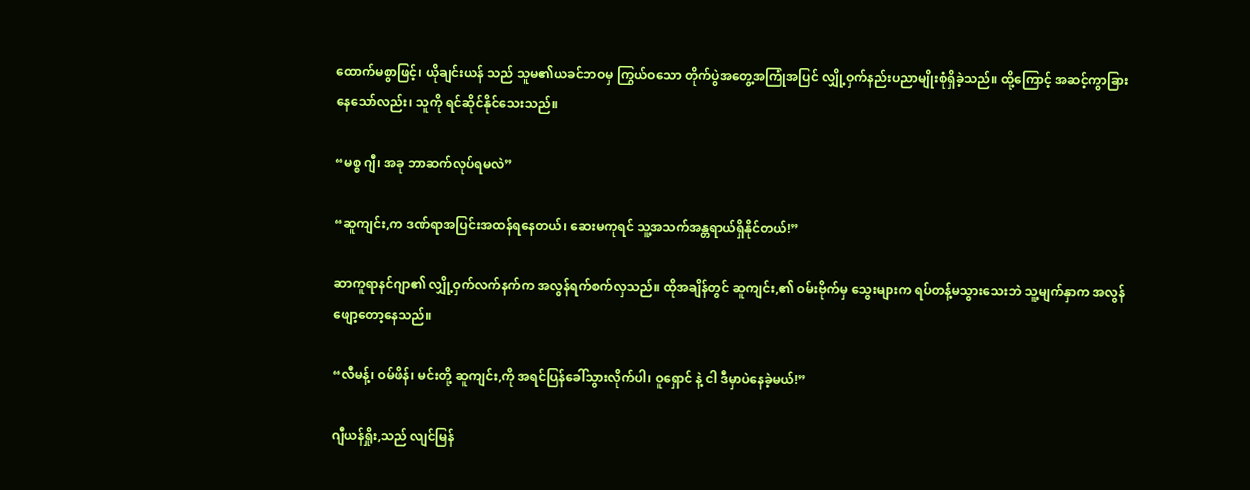ထောက်မစွာဖြင့်၊ ယိုချင်းယန် သည် သူမ၏ယခင်ဘဝမှ ကြွယ်ဝသော တိုက်ပွဲအတွေ့အကြုံအပြင် လျှို့ဝှက်နည်းပညာမျိုးစုံရှိခဲ့သည်။ ထို့ကြောင့် အဆင့်ကွာခြားနေသော်လည်း၊ သူကို ရင်ဆိုင်နိုင်သေးသည်။

“မစ္စ ဂျီ၊ အခု ဘာဆက်လုပ်ရမလဲ”

“ဆူကျင်း,က ဒဏ်ရာအပြင်းအထန်ရနေတယ်၊ ဆေးမကုရင် သူ့အသက်အန္တရာယ်ရှိနိုင်တယ်!”

ဆာကူရာနင်ဂျာ၏ လျှို့ဝှက်လက်နက်က အလွန်ရက်စက်လှသည်။ ထိုအချိန်တွင် ဆူကျင်း,၏ ဝမ်းဗိုက်မှ သွေးများက ရပ်တန့်မသွားသေးဘဲ သူ့မျက်နှာက အလွန်ဖျော့တော့နေသည်။

“လီမန့်၊ ဝမ်ဖိန်၊ မင်းတို့ ဆူကျင်း,ကို အရင်ပြန်ခေါ်သွားလိုက်ပါ၊ ဝူရှောင် နဲ့ ငါ ဒီမှာပဲနေခဲ့မယ်!”

ဂျီယန်ရှိုး,သည် လျင်မြန်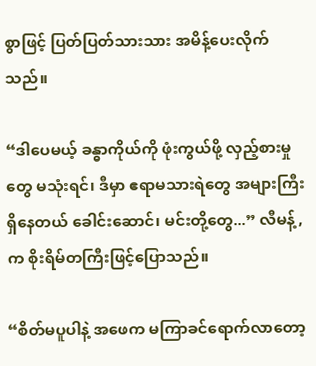စွာဖြင့် ပြတ်ပြတ်သားသား အမိန့်ပေးလိုက်သည်။

“ဒါပေမယ့် ခန္ဓာကိုယ်ကို ဖုံးကွယ်ဖို့ လှည့်စားမှုတွေ မသုံးရင်၊ ဒီမှာ ဧရာမသားရဲတွေ အများကြီးရှိနေတယ် ခေါင်းဆောင်၊ မင်းတို့တွေ...” လီမန့်,က စိုးရိမ်တကြီးဖြင့်ပြောသည်။

“စိတ်မပူပါနဲ့ အဖေက မကြာခင်ရောက်လာတော့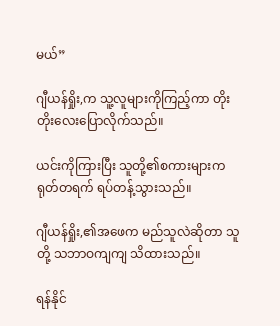မယ်”

ဂျီယန်ရှိုး,က သူ့လူများကိုကြည့်ကာ တိုးတိုးလေးပြောလိုက်သည်။

ယင်းကိုကြားပြီး သူတို့၏စကားများက ရုတ်တရက် ရပ်တန့်သွားသည်။

ဂျီယန်ရှိုး,၏အဖေက မည်သူလဲဆိုတာ သူတို့ သဘာဝကျကျ သိထားသည်။

ရန်နိုင်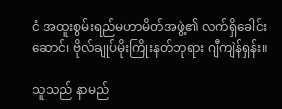ငံ အထူးစွမ်းရည်မဟာမိတ်အဖွဲ့၏ လက်ရှိခေါင်းဆောင်၊ ဗိုလ်ချုပ်မိုးကြိုးနတ်ဘုရား ဂျီကျဲန်ရှန်း။

သူသည် နာမည်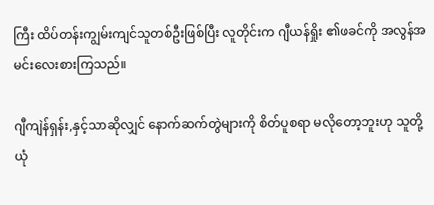ကြီး ထိပ်တန်းကျွမ်းကျင်သူတစ်ဦးဖြစ်ပြီး လူတိုင်းက ဂျီယန်ရှိုး ၏ဖခင်ကို အလွန်အမင်းလေးစားကြသည်။

ဂျီကျဲန်ရှန်း,နှင့်သာဆိုလျှင် နောက်ဆက်တွဲများကို စိတ်ပူစရာ မလိုတော့ဘူးဟု သူတို့ ယုံ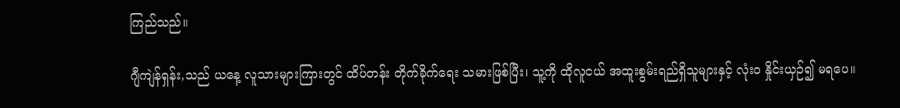ကြည်သည်။

ဂျီကျဲန်ရှန်း,သည် ယနေ့ လူသားများကြားတွင် ထိပ်တန်း တိုက်ခိုက်ရေး သမားဖြစ်ပြီး၊ သူ့ကို ထိုလူငယ် အထူးစွမ်းရည်ရှိသူများနှင့် လုံးဝ နှိုင်းယှဉ်၍ မရပေ။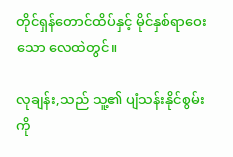တိုင်ရှန်တောင်ထိပ်နှင့် မိုင်နှစ်ရာဝေးသော လေထဲတွင်။

လုချန်း,သည် သူ့၏ ပျံသန်းနိုင်စွမ်းကို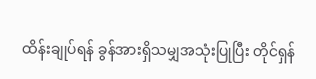ထိန်းချုပ်ရန် ခွန်အားရှိသမျှအသုံးပြုပြီး တိုင်ရှန်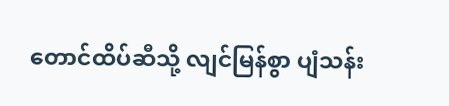တောင်ထိပ်ဆီသို့ လျင်မြန်စွာ ပျံသန်း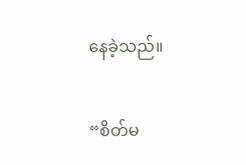နေခဲ့သည်။

“စိတ်မ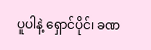ပူပါနဲ့ ရှောင်ပိုင်၊ ခဏ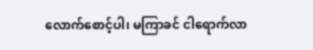လောက်စောင့်ပါ၊ မကြာခင် ငါရောက်လာ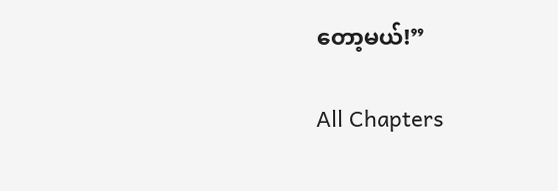တော့မယ်!”

All Chapters